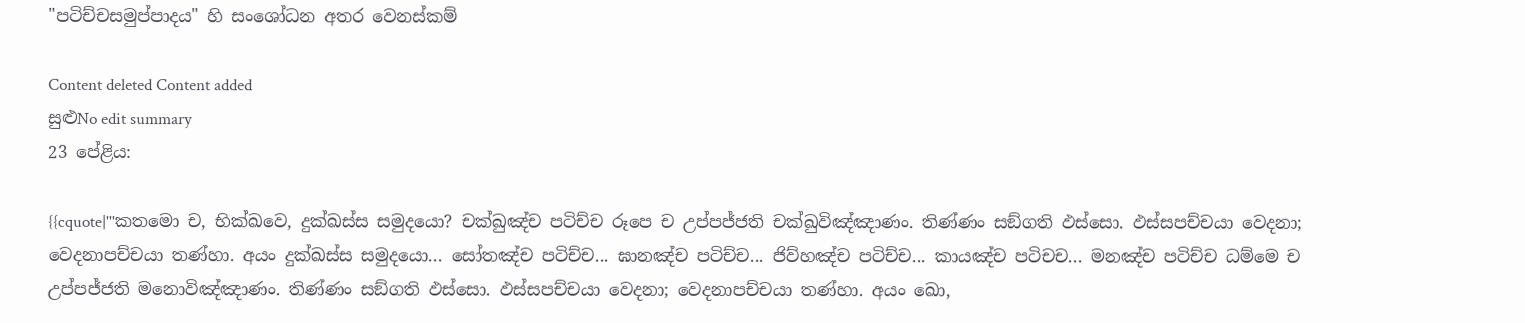"පටිච්චසමුප්පාදය" හි සංශෝධන අතර වෙනස්කම්

Content deleted Content added
සුළුNo edit summary
23 පේළිය:

{{cquote|'''කතමො ච, භික්‌ඛවෙ, දුක්‌ඛස්‌ස සමුදයො? චක්‌ඛුඤ්‌ච පටිච්‌ච රූපෙ ච උප්‌පජ්‌ජති චක්‌ඛුවිඤ්‌ඤාණං. තිණ්‌ණං සඞ්‌ගති ඵස්‌සො. ඵස්‌සපච්‌චයා වෙදනා; වෙදනාපච්‌චයා තණ්‌හා. අයං දුක්‌ඛස්‌ස සමුදයො... සෝතඤ්ච පටිච්ච... ඝානඤ්ච පටිච්ච... ජිව්‌හඤ්‌ච පටිච්‌ච... කායඤ්ච පටිචච... මනඤ්‌ච පටිච්‌ච ධම්‌මෙ ච උප්‌පජ්‌ජති මනොවිඤ්‌ඤාණං. තිණ්‌ණං සඞ්‌ගති ඵස්‌සො. ඵස්‌සපච්‌චයා වෙදනා; වෙදනාපච්‌චයා තණ්‌හා. අයං ඛො,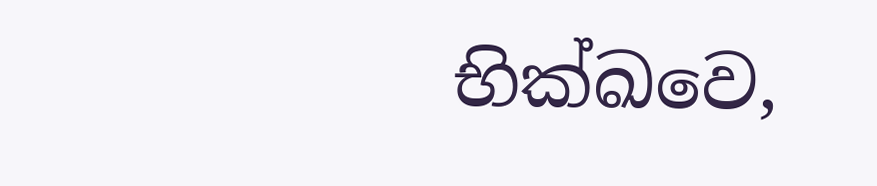භික්‌ඛවෙ,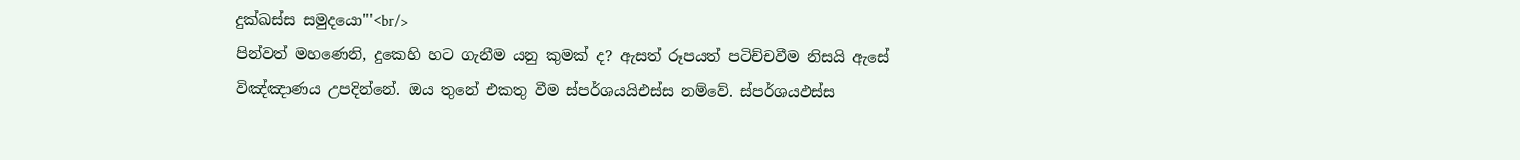දුක්‌ඛස්‌ස සමුදයො'''<br/>
පින්වත් මහණෙනි, දුකෙහි හට ගැනීම යනු කුමක් ද? ඇසත් රූපයත් පටිච්චවීම නිසයි ඇසේ විඤ්ඤාණය උපදින්නේ. ඔය තුනේ එකතු වීම ස්පර්ශයයිඑස්ස නම්වේ. ස්පර්ශයඵස්ස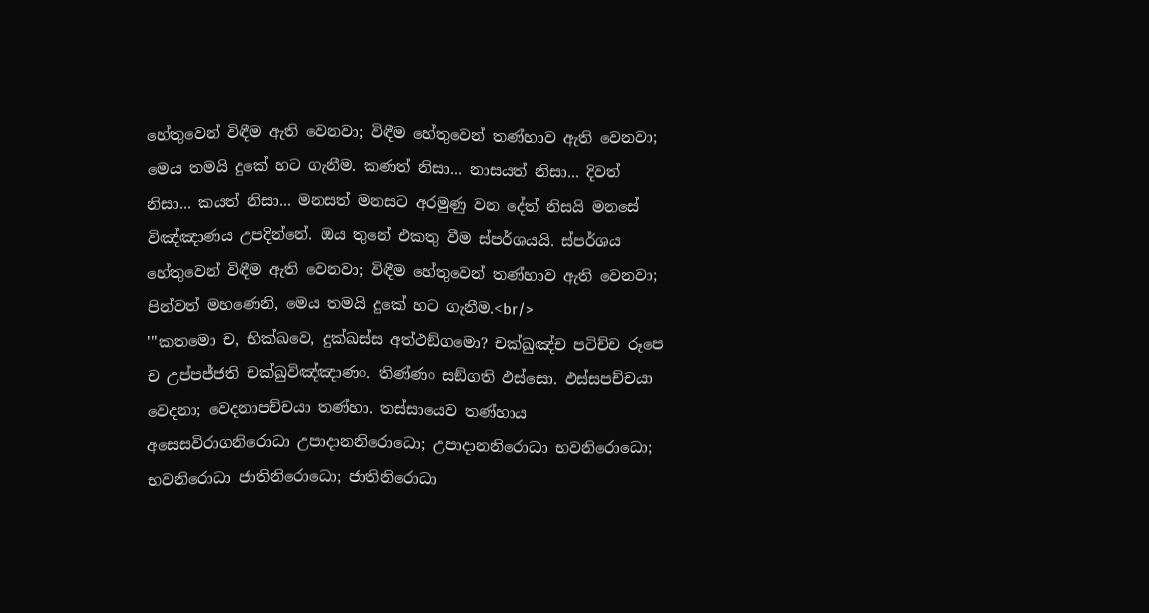හේතුවෙන් විඳීම ඇති වෙනවා; විඳීම හේතුවෙන් තණ්හාව ඇති වෙනවා; මෙය තමයි දුකේ හට ගැනීම. කණත් නිසා... නාසයත් නිසා... දිවත් නිසා... කයත් නිසා... මනසත් මනසට අරමුණු වන දේත් නිසයි මනසේ විඤ්ඤාණය උපදින්නේ. ඔය තුනේ එකතු වීම ස්පර්ශයයි. ස්පර්ශය හේතුවෙන් විඳීම ඇති වෙනවා; විඳීම හේතුවෙන් තණ්හාව ඇති වෙනවා; පින්වත් මහණෙනි, මෙය තමයි දුකේ හට ගැනීම.<br/>
'''කතමො ච, භික්‌ඛවෙ, දුක්‌ඛස්‌ස අත්‌ථඞ්‌ගමො? චක්‌ඛුඤ්‌ච පටිච්‌ච රූපෙ ච උප්‌පජ්‌ජති චක්‌ඛුවිඤ්‌ඤාණං. තිණ්‌ණං සඞ්‌ගති ඵස්‌සො. ඵස්‌සපච්‌චයා වෙදනා; වෙදනාපච්‌චයා තණ්‌හා. තස්‌සායෙව තණ්‌හාය අසෙසවිරාගනිරොධා උපාදානනිරොධො; උපාදානනිරොධා භවනිරොධො; භවනිරොධා ජාතිනිරොධො; ජාතිනිරොධා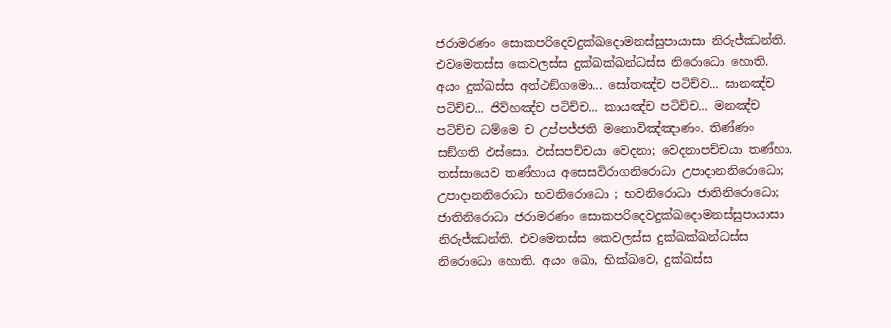ජරාමරණං සොකපරිදෙවදුක්‌ඛදොමනස්‌සුපායාසා නිරුජ්‌ඣන්‌ති. එවමෙතස්‌ස කෙවලස්‌ස දුක්‌ඛක්‌ඛන්‌ධස්‌ස නිරොධො හොති. අයං දුක්‌ඛස්‌ස අත්‌ථඞ්‌ගමො... සෝතඤ්ච පටිච්ව... ඝානඤ්ච පටිච්ච... ජිව්‌හඤ්‌ච පටිච්‌ච... කායඤ්ච පටිච්ච... මනඤ්‌ච පටිච්‌ච ධම්‌මෙ ච උප්‌පජ්‌ජති මනොවිඤ්‌ඤාණං. තිණ්‌ණං සඞ්‌ගති ඵස්‌සො. ඵස්‌සපච්‌චයා වෙදනා; වෙදනාපච්‌චයා තණ්‌හා. තස්‌සායෙව තණ්‌හාය අසෙසවිරාගනිරොධා උපාදානනිරොධො; උපාදානනිරොධා භවනිරොධො ; භවනිරොධා ජාතිනිරොධො; ජාතිනිරොධා ජරාමරණං සොකපරිදෙවදුක්‌ඛදොමනස්‌සුපායාසා නිරුජ්‌ඣන්‌ති. එවමෙතස්‌ස කෙවලස්‌ස දුක්‌ඛක්‌ඛන්‌ධස්‌ස නිරොධො හොති. අයං ඛො, භික්‌ඛවෙ, දුක්‌ඛස්‌ස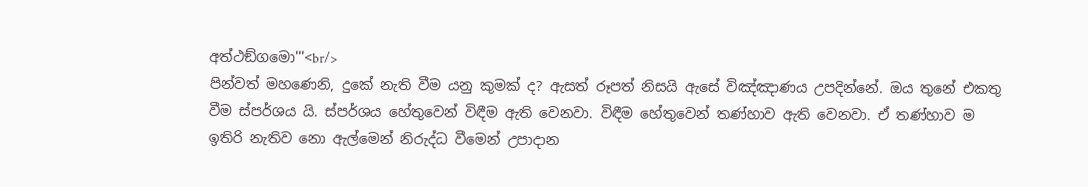අත්‌ථඞ්‌ගමො'''<br/>
පින්වත් මහණෙනි, දුකේ නැති වීම යනු කුමක් ද? ඇසත් රූපත් නිසයි ඇසේ විඤ්ඤාණය උපදින්නේ. ඔය තුනේ එකතු වීම ස්පර්ශය යි. ස්පර්ශය හේතුවෙන් විඳීම ඇති වෙනවා. විඳීම හේතුවෙන් තණ්හාව ඇති වෙනවා. ඒ තණ්හාව ම ඉතිරි නැතිව නො ඇල්මෙන් නිරුද්ධ වීමෙන් උපාදාන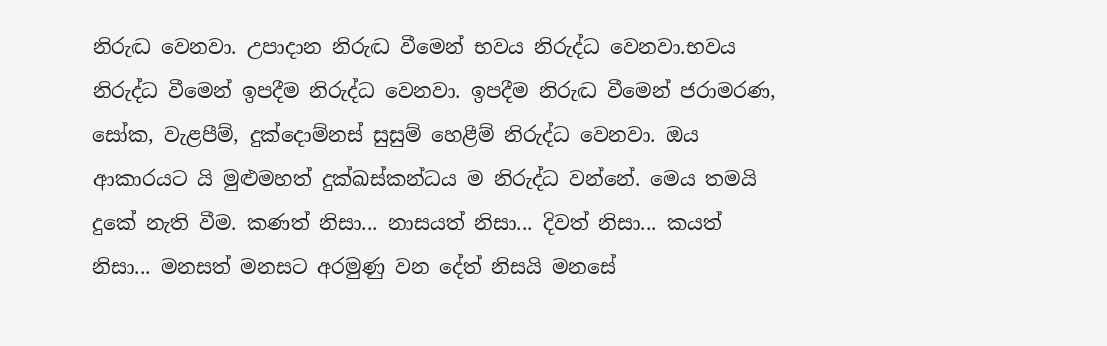නිරුද්‍ධ වෙනවා. උපාදාන නිරුද්‍ධ වීමෙන් භවය නිරුද්ධ වෙනවා.භවය නිරුද්ධ වීමෙන් ඉපදීම නිරුද්ධ වෙනවා. ඉපදීම නිරුද්‍ධ වීමෙන් ජරාමරණ, සෝක, වැළපීම්, දුක්දොම්නස් සුසුම් හෙළීම් නිරුද්ධ වෙනවා. ඔය ආකාරයට යි මුළුමහත් දුක්ඛස්කන්ධය ම නිරුද්ධ වන්නේ. මෙය තමයි දුකේ නැති වීම. කණත් නිසා... නාසයත් නිසා... දිවත් නිසා... කයත් නිසා... මනසත් මනසට අරමුණු වන දේත් නිසයි මනසේ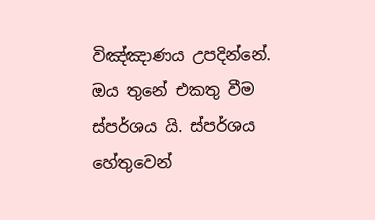විඤ්ඤාණය උපදින්නේ. ඔය තුනේ එකතු වීම ස්පර්ශය යි. ස්පර්ශය හේතුවෙන්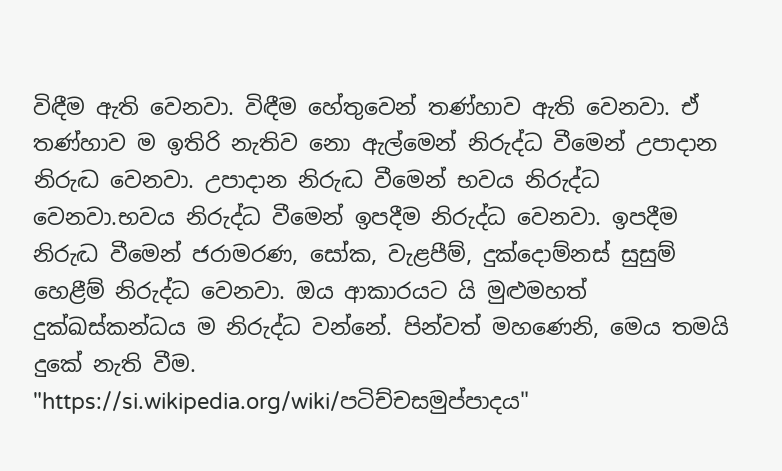විඳීම ඇති වෙනවා. විඳීම හේතුවෙන් තණ්හාව ඇති වෙනවා. ඒ තණ්හාව ම ඉතිරි නැතිව නො ඇල්මෙන් නිරුද්ධ වීමෙන් උපාදාන නිරුද්‍ධ වෙනවා. උපාදාන නිරුද්‍ධ වීමෙන් භවය නිරුද්ධ වෙනවා.භවය නිරුද්ධ වීමෙන් ඉපදීම නිරුද්ධ වෙනවා. ඉපදීම නිරුද්‍ධ වීමෙන් ජරාමරණ, සෝක, වැළපීම්, දුක්දොම්නස් සුසුම් හෙළීම් නිරුද්ධ වෙනවා. ඔය ආකාරයට යි මුළුමහත් දුක්ඛස්කන්ධය ම නිරුද්ධ වන්නේ. පින්වත් මහණෙනි, මෙය තමයි දුකේ නැති වීම.
"https://si.wikipedia.org/wiki/පටිච්චසමුප්පාදය"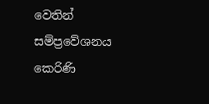වෙතින් සම්ප්‍රවේශනය කෙරිණි